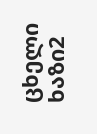ცხელი ხაზი2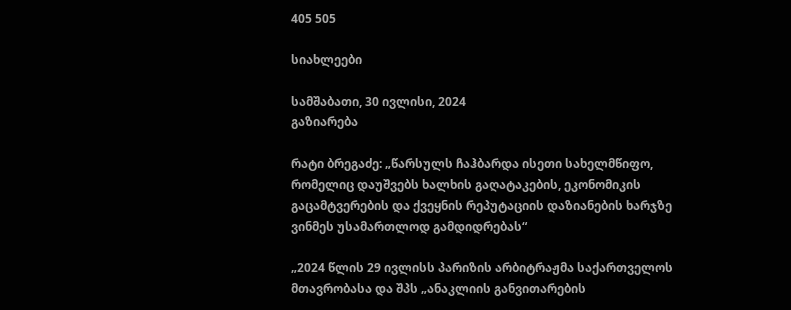405 505

სიახლეები

სამშაბათი, 30 ივლისი, 2024
გაზიარება

რატი ბრეგაძე: „წარსულს ჩაჰბარდა ისეთი სახელმწიფო, რომელიც დაუშვებს ხალხის გაღატაკების, ეკონომიკის გაცამტვერების და ქვეყნის რეპუტაციის დაზიანების ხარჯზე ვინმეს უსამართლოდ გამდიდრებას“

„2024 წლის 29 ივლისს პარიზის არბიტრაჟმა საქართველოს მთავრობასა და შპს „ანაკლიის განვითარების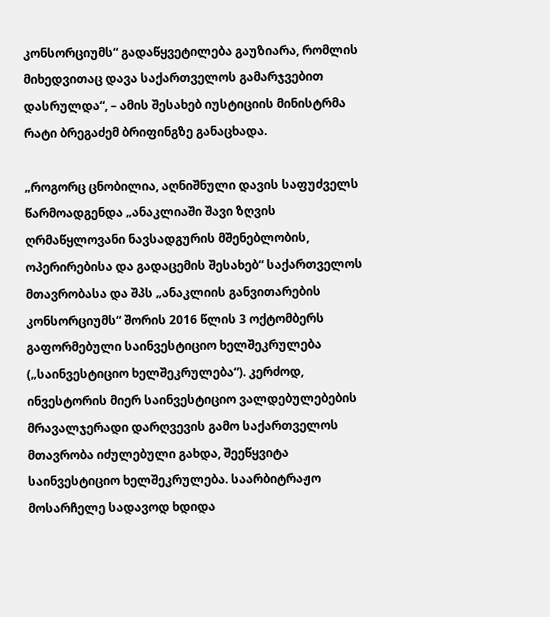კონსორციუმს“ გადაწყვეტილება გაუზიარა, რომლის მიხედვითაც დავა საქართველოს გამარჯვებით დასრულდა“, – ამის შესახებ იუსტიციის მინისტრმა რატი ბრეგაძემ ბრიფინგზე განაცხადა.

„როგორც ცნობილია, აღნიშნული დავის საფუძველს წარმოადგენდა „ანაკლიაში შავი ზღვის ღრმაწყლოვანი ნავსადგურის მშენებლობის, ოპერირებისა და გადაცემის შესახებ“ საქართველოს მთავრობასა და შპს „ანაკლიის განვითარების კონსორციუმს“ შორის 2016 წლის 3 ოქტომბერს გაფორმებული საინვესტიციო ხელშეკრულება („საინვესტიციო ხელშეკრულება“). კერძოდ, ინვესტორის მიერ საინვესტიციო ვალდებულებების მრავალჯერადი დარღვევის გამო საქართველოს მთავრობა იძულებული გახდა, შეეწყვიტა საინვესტიციო ხელშეკრულება. საარბიტრაჟო მოსარჩელე სადავოდ ხდიდა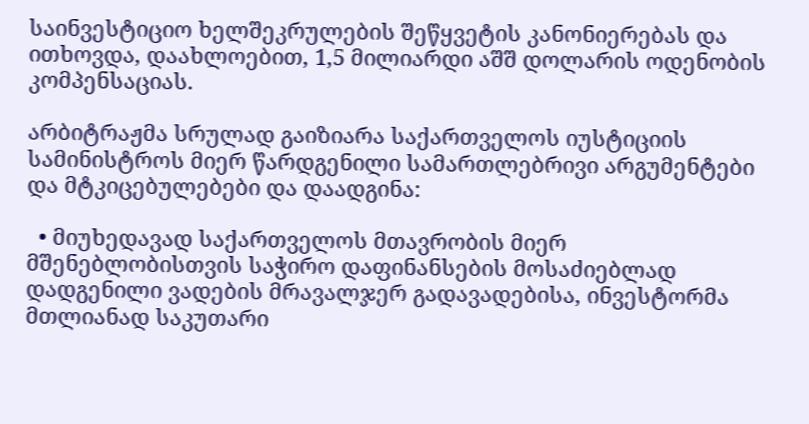საინვესტიციო ხელშეკრულების შეწყვეტის კანონიერებას და ითხოვდა, დაახლოებით, 1,5 მილიარდი აშშ დოლარის ოდენობის კომპენსაციას.

არბიტრაჟმა სრულად გაიზიარა საქართველოს იუსტიციის სამინისტროს მიერ წარდგენილი სამართლებრივი არგუმენტები და მტკიცებულებები და დაადგინა:

  • მიუხედავად საქართველოს მთავრობის მიერ მშენებლობისთვის საჭირო დაფინანსების მოსაძიებლად დადგენილი ვადების მრავალჯერ გადავადებისა, ინვესტორმა მთლიანად საკუთარი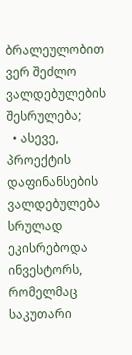ბრალეულობით ვერ შეძლო ვალდებულების შესრულება;
  • ასევე, პროექტის დაფინანსების ვალდებულება სრულად ეკისრებოდა ინვესტორს, რომელმაც საკუთარი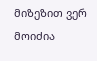მიზეზით ვერ მოიძია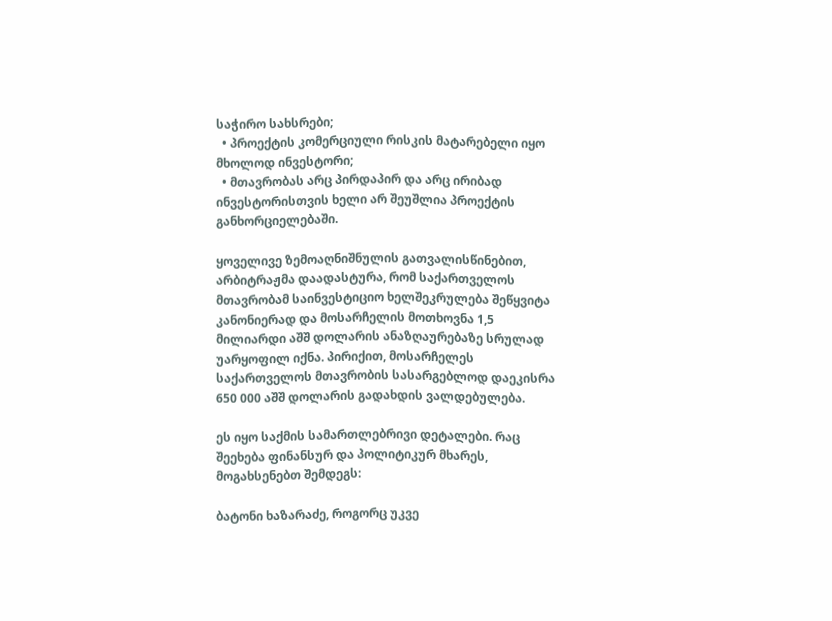საჭირო სახსრები;
  • პროექტის კომერციული რისკის მატარებელი იყო მხოლოდ ინვესტორი;
  • მთავრობას არც პირდაპირ და არც ირიბად ინვესტორისთვის ხელი არ შეუშლია პროექტის განხორციელებაში.

ყოველივე ზემოაღნიშნულის გათვალისწინებით, არბიტრაჟმა დაადასტურა, რომ საქართველოს მთავრობამ საინვესტიციო ხელშეკრულება შეწყვიტა კანონიერად და მოსარჩელის მოთხოვნა 1,5 მილიარდი აშშ დოლარის ანაზღაურებაზე სრულად უარყოფილ იქნა. პირიქით, მოსარჩელეს საქართველოს მთავრობის სასარგებლოდ დაეკისრა 650 000 აშშ დოლარის გადახდის ვალდებულება.

ეს იყო საქმის სამართლებრივი დეტალები. რაც შეეხება ფინანსურ და პოლიტიკურ მხარეს, მოგახსენებთ შემდეგს:

ბატონი ხაზარაძე, როგორც უკვე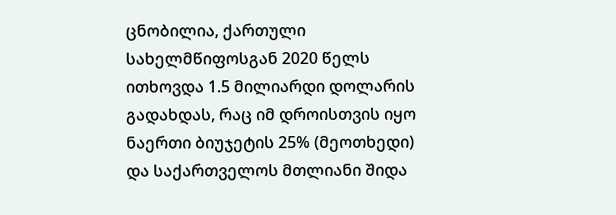ცნობილია, ქართული სახელმწიფოსგან 2020 წელს ითხოვდა 1.5 მილიარდი დოლარის გადახდას, რაც იმ დროისთვის იყო ნაერთი ბიუჯეტის 25% (მეოთხედი) და საქართველოს მთლიანი შიდა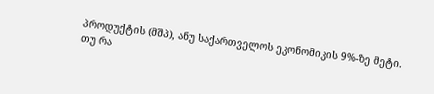პროდუქტის (მშპ), ანუ საქართველოს ეკონომიკის 9%-ზე მეტი. თუ რა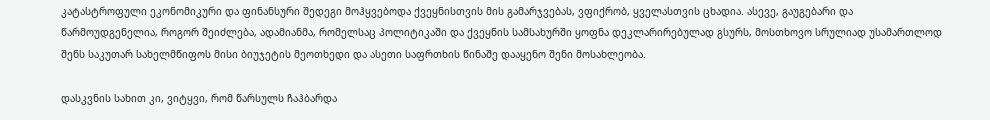კატასტროფული ეკონომიკური და ფინანსური შედეგი მოჰყვებოდა ქვეყნისთვის მის გამარჯვებას, ვფიქრობ, ყველასთვის ცხადია. ასევე, გაუგებარი და წარმოუდგენელია, როგორ შეიძლება, ადამიანმა, რომელსაც პოლიტიკაში და ქვეყნის სამსახურში ყოფნა დეკლარირებულად გსურს, მოსთხოვო სრულიად უსამართლოდ შენს საკუთარ სახელმწიფოს მისი ბიუჯეტის მეოთხედი და ასეთი საფრთხის წინაშე დააყენო შენი მოსახლეობა.

დასკვნის სახით კი, ვიტყვი, რომ წარსულს ჩაჰბარდა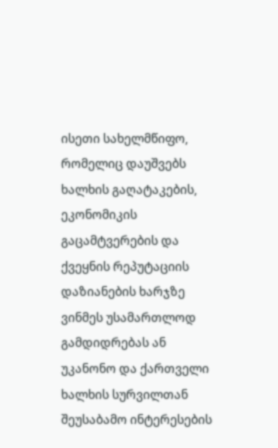ისეთი სახელმწიფო, რომელიც დაუშვებს ხალხის გაღატაკების, ეკონომიკის გაცამტვერების და ქვეყნის რეპუტაციის დაზიანების ხარჯზე ვინმეს უსამართლოდ გამდიდრებას ან უკანონო და ქართველი ხალხის სურვილთან შეუსაბამო ინტერესების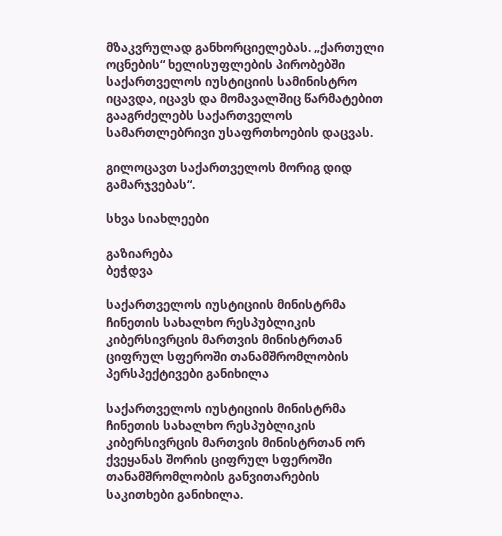მზაკვრულად განხორციელებას. „ქართული ოცნების“ ხელისუფლების პირობებში საქართველოს იუსტიციის სამინისტრო იცავდა, იცავს და მომავალშიც წარმატებით გააგრძელებს საქართველოს სამართლებრივი უსაფრთხოების დაცვას.

გილოცავთ საქართველოს მორიგ დიდ გამარჯვებას“.

სხვა სიახლეები

გაზიარება
ბეჭდვა

საქართველოს იუსტიციის მინისტრმა ჩინეთის სახალხო რესპუბლიკის კიბერსივრცის მართვის მინისტრთან ციფრულ სფეროში თანამშრომლობის პერსპექტივები განიხილა

საქართველოს იუსტიციის მინისტრმა ჩინეთის სახალხო რესპუბლიკის კიბერსივრცის მართვის მინისტრთან ორ ქვეყანას შორის ციფრულ სფეროში თანამშრომლობის განვითარების საკითხები განიხილა.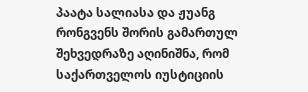პაატა სალიასა და ჟუანგ რონგვენს შორის გამართულ შეხვედრაზე აღინიშნა, რომ საქართველოს იუსტიციის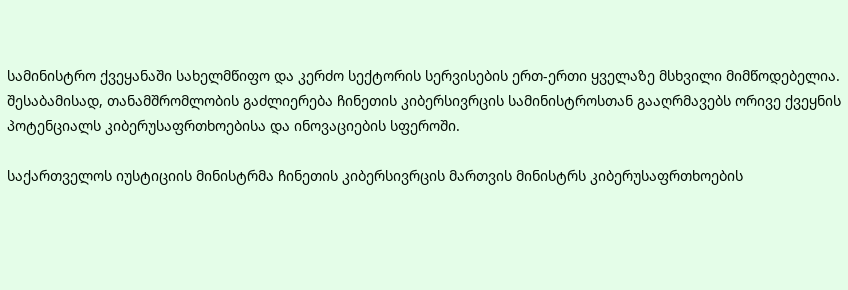სამინისტრო ქვეყანაში სახელმწიფო და კერძო სექტორის სერვისების ერთ-ერთი ყველაზე მსხვილი მიმწოდებელია. შესაბამისად, თანამშრომლობის გაძლიერება ჩინეთის კიბერსივრცის სამინისტროსთან გააღრმავებს ორივე ქვეყნის პოტენციალს კიბერუსაფრთხოებისა და ინოვაციების სფეროში.

საქართველოს იუსტიციის მინისტრმა ჩინეთის კიბერსივრცის მართვის მინისტრს კიბერუსაფრთხოების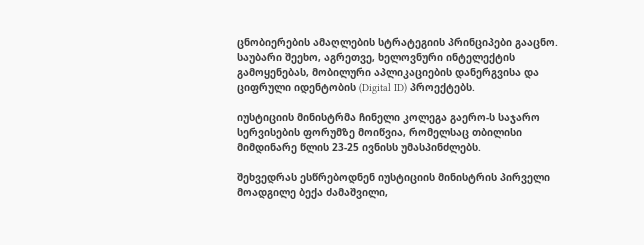ცნობიერების ამაღლების სტრატეგიის პრინციპები გააცნო. საუბარი შეეხო, აგრეთვე, ხელოვნური ინტელექტის გამოყენებას, მობილური აპლიკაციების დანერგვისა და ციფრული იდენტობის (Digital ID) პროექტებს.

იუსტიციის მინისტრმა ჩინელი კოლეგა გაერო-ს საჯარო სერვისების ფორუმზე მოიწვია, რომელსაც თბილისი მიმდინარე წლის 23-25 ივნისს უმასპინძლებს.

შეხვედრას ესწრებოდნენ იუსტიციის მინისტრის პირველი მოადგილე ბექა ძამაშვილი,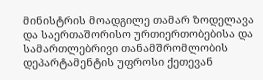მინისტრის მოადგილე თამარ ზოდელავა და საერთაშორისო ურთიერთობებისა და სამართლებრივი თანამშრომლობის დეპარტამენტის უფროსი ქეთევან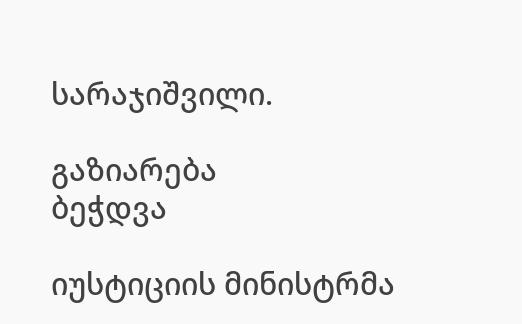სარაჯიშვილი.

გაზიარება
ბეჭდვა

იუსტიციის მინისტრმა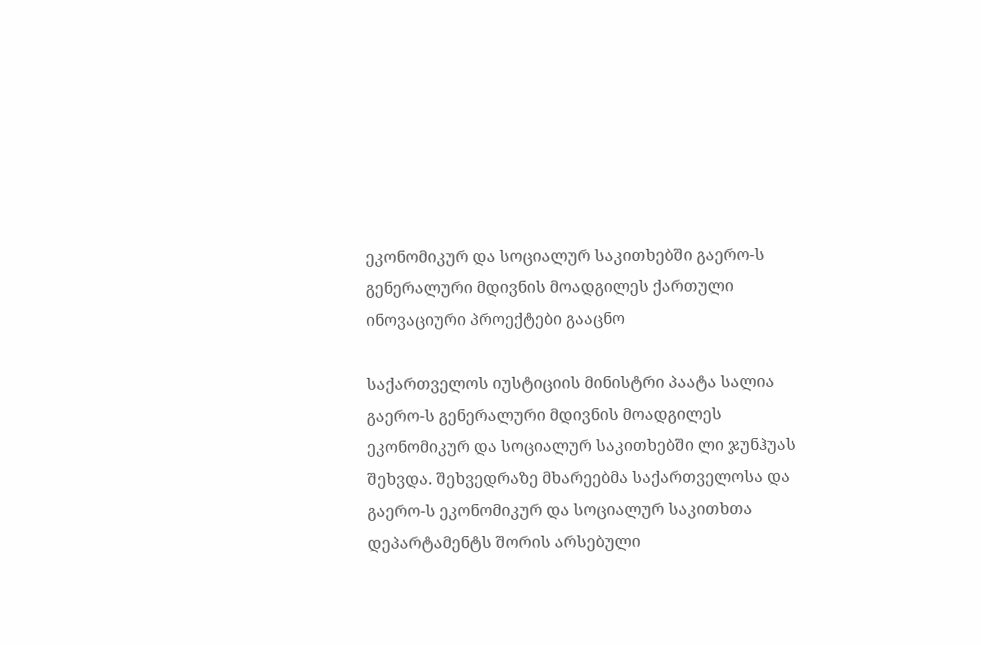ეკონომიკურ და სოციალურ საკითხებში გაერო-ს გენერალური მდივნის მოადგილეს ქართული ინოვაციური პროექტები გააცნო

საქართველოს იუსტიციის მინისტრი პაატა სალია გაერო-ს გენერალური მდივნის მოადგილეს ეკონომიკურ და სოციალურ საკითხებში ლი ჯუნჰუას შეხვდა. შეხვედრაზე მხარეებმა საქართველოსა და გაერო-ს ეკონომიკურ და სოციალურ საკითხთა დეპარტამენტს შორის არსებული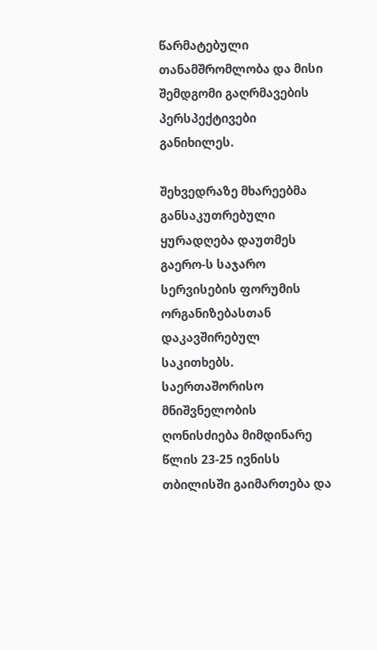წარმატებული თანამშრომლობა და მისი შემდგომი გაღრმავების პერსპექტივები განიხილეს.

შეხვედრაზე მხარეებმა განსაკუთრებული ყურადღება დაუთმეს გაერო-ს საჯარო სერვისების ფორუმის ორგანიზებასთან დაკავშირებულ საკითხებს. საერთაშორისო მნიშვნელობის ღონისძიება მიმდინარე წლის 23-25 ივნისს თბილისში გაიმართება და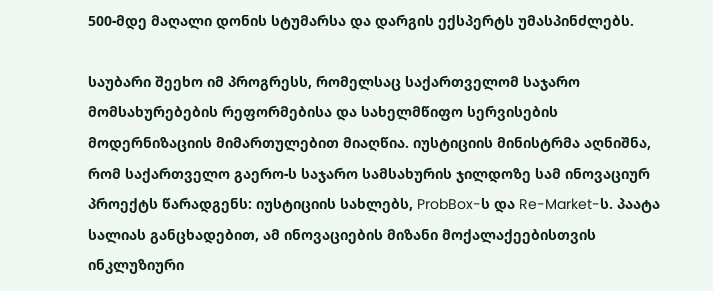500-მდე მაღალი დონის სტუმარსა და დარგის ექსპერტს უმასპინძლებს.

საუბარი შეეხო იმ პროგრესს, რომელსაც საქართველომ საჯარო მომსახურებების რეფორმებისა და სახელმწიფო სერვისების მოდერნიზაციის მიმართულებით მიაღწია. იუსტიციის მინისტრმა აღნიშნა, რომ საქართველო გაერო-ს საჯარო სამსახურის ჯილდოზე სამ ინოვაციურ პროექტს წარადგენს: იუსტიციის სახლებს, ProbBox-ს და Re-Market-ს. პაატა სალიას განცხადებით, ამ ინოვაციების მიზანი მოქალაქეებისთვის ინკლუზიური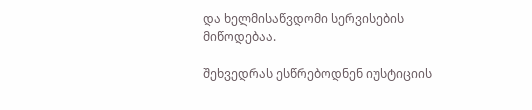და ხელმისაწვდომი სერვისების მიწოდებაა.

შეხვედრას ესწრებოდნენ იუსტიციის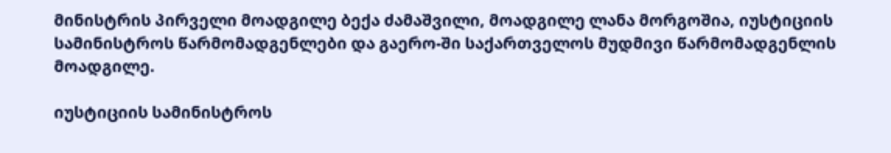მინისტრის პირველი მოადგილე ბექა ძამაშვილი, მოადგილე ლანა მორგოშია, იუსტიციის სამინისტროს წარმომადგენლები და გაერო-ში საქართველოს მუდმივი წარმომადგენლის მოადგილე.

იუსტიციის სამინისტროს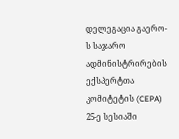დელეგაცია გაერო-ს საჯარო ადმინისტრირების ექსპერტთა კომიტეტის (CEPA) 25-ე სესიაში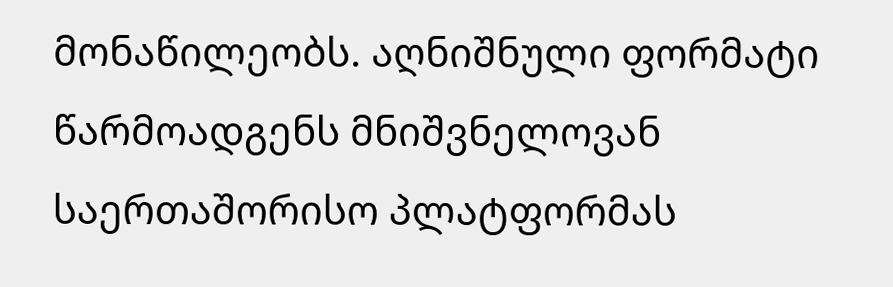მონაწილეობს. აღნიშნული ფორმატი წარმოადგენს მნიშვნელოვან საერთაშორისო პლატფორმას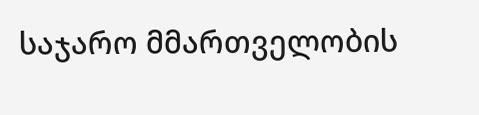საჯარო მმართველობის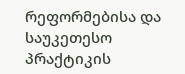რეფორმებისა და საუკეთესო პრაქტიკის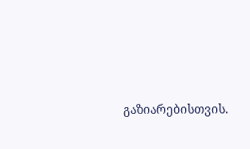გაზიარებისთვის.